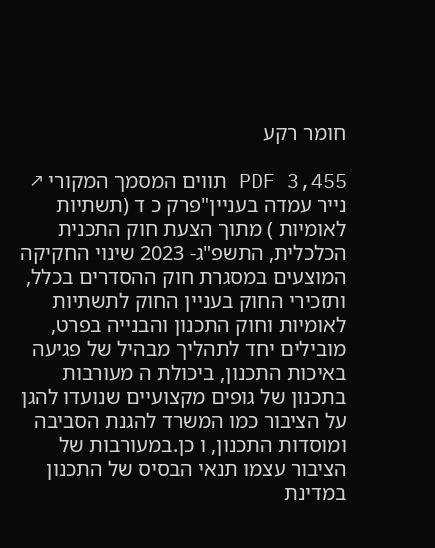חומר רקע

PDF 3,455 תווים המסמך המקורי ↗
נייר עמדה בעניין"פרק כ ד (תשתיות לאומיות ) מתוך הצעת חוק התכנית הכלכלית, התשפ"ג- 2023 שינוי החקיקה המוצעים במסגרת חוק ההסדרים בכלל, ותזכירי החוק בעניין החוק לתשתיות לאומיות וחוק התכנון והבנייה בפרט, מובילים יחד לתהליך מבהיל של פגיעה באיכות התכנון, ביכולת ה מעורבות בתכנון של גופים מקצועיים שנועדו להגן על הציבור כמו המשרד להגנת הסביבה ומוסדות התכנון, ו כן.במעורבות של הציבור עצמו תנאי הבסיס של התכנון במדינת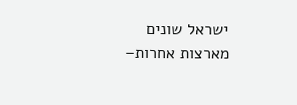ישראל שונים מארצות אחרות–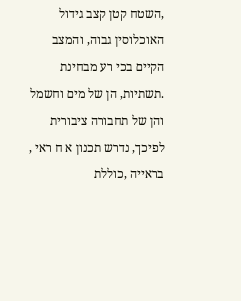,השטח קטן קצב גידול האוכלוסין גבוה, והמצב הקיים בכי רע מבחינת .תשתיות, הן של מים וחשמל והן של תחבורה ציבורית לפיכך, נדרש תכנון א ח ראי , בראייה ,כוללת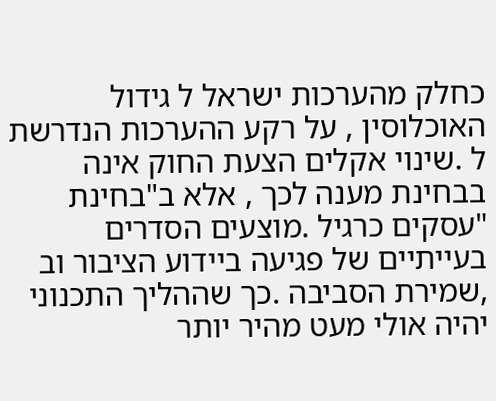כחלק מהערכות ישראל ל גידול האוכלוסין , על רקע ההערכות הנדרשת ל .שינוי אקלים הצעת החוק אינה בבחינת מענה לכך , אלא ב"בחינת "עסקים כרגיל .מוצעים הסדרים בעייתיים של פגיעה ביידוע הציבור וב ,שמירת הסביבה .כך שההליך התכנוני יהיה אולי מעט מהיר יותר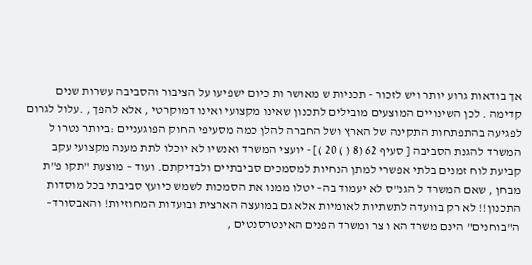אך בודאות גרוע יותר ויש לזכור - תכניות ש מאושר ות כיום ישפיעו על הציבור והסביבה עשרות שנים קדימה . לכן השינויים המוצעים מובילים לתכנון שאינו מקצועי ואינו דמוקרטי , אלא להפך , .עלול לגרום לפגיעה בהתפתחות התקינה של הארץ ושל החברה להלן כמה מסעיפי החוק הפוגעניים :ביותר נטרו ל המשרד להגנת הסביבה [ סעיף 62 (8 ( ) 20 )] - יועצי המשרד ואנשיו לא יוכלו לתת מענה מקצועי עקב קביעת לוח זמנים בלתי אפשרי למתן הנחיות למסמכים סביבתיים ולבדיקתם. ועוד – מוצעת "תקו פ"ת מבחן , שאם המשרד ל הגנ"ס לא יעמוד בה– יטלו ממנו את הסמכות לשמש כיועץ סביבתי בכל מוסדות התכנון!! לא רק בוועדה לתשתיות לאומיות אלא גם במועצה הארצית ובועדות המחוזיות! והאבסורד– ה"בוחנים" הינם משרד הא ו צר ומשרד הפנים האינטרסנטים ,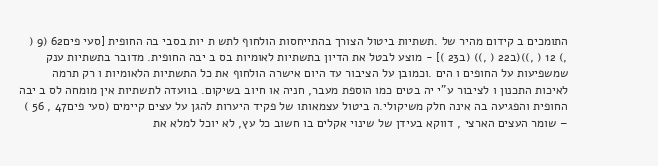התומכים ב קידום מהיר של .תשתיות ביטול הצורך בהתייחסות הולחוף לתש ת יות בסבי בה החופית [סעי פים62 (9 ( ,) 12 ( ,))(ב22 ( ,)) (ב23 )] - מוצע לבטל את הדיון בתשתיות לאומיות בס ב יבה החופית. מדובר בתשתיות ענק שמשפיעות על החופים ו הים .וכמובן על הציבור עד היום אישרה הולחוף את כל התשתיות הלאומיות ו רק תרמה לאיכות התכנון ו לציבור ע"י יה בטים כמו הוספת מעבר, חניה או חיוב בשיקום. בוועדה לתשתיות אין מומחה לס ב יבה החופית והפגיעה בה אינה חלק משיקולי.ה ביטול עצמאותו של פקיד היערות להגן על עצים קיימים (סעי פים47 , 56 ) – שומר העצים הארצי , דווקא בעידן של שינוי אקלים בו חשוב כל עץ, לא יוכל למלא את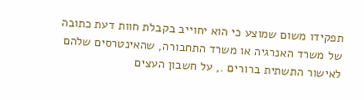תפקידו משום שמוצע כי הוא יחוייב בקבלת חוות דעת כתובה של משרד האנרגיה או משרד התחבורה, שהאינטרסים שלהם לאישור התשתית ברורים ., על חשבון העצים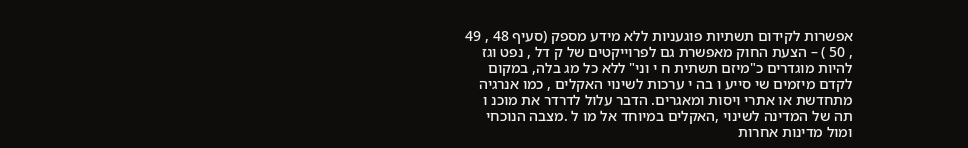אפשרות לקידום תשתיות פוגעניות ללא מידע מספק (סעיף 48 , 49 , 50 ) – הצעת החוק מאפשרת גם לפרוייקטים של ק דל , נפט וגז להיות מוגדרים כ"מיזם תשתית ח י וני" ללא כל מג בלה, במקום לקדם מיזמים שי סייע ו בה י ערכות לשינוי האקלים , כמו אנרגיה מתחדשת או אתרי ויסות ומאגרים. הדבר עלול לדרדר את מוכנ ו תה של המדינה לשינוי ,האקלים במיוחד אל מו ל .מצבה הנוכחי ומול מדינות אחרות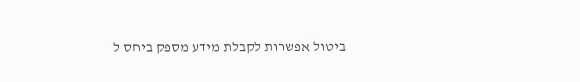ביטול אפשרות לקבלת מידע מספק ביחס ל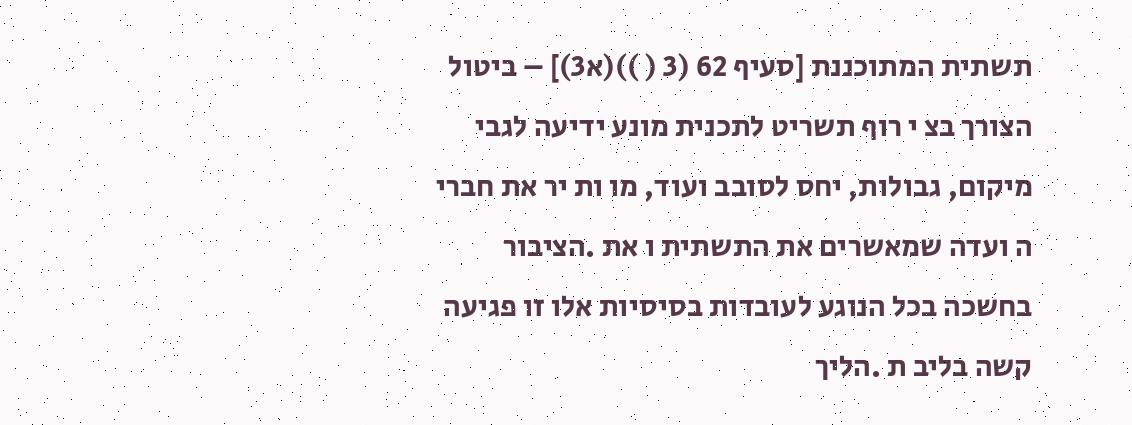תשתית המתוכננת [סעיף 62 (3 ( ))(א3)] – ביטול הצורך בצ י רוף תשריט לתכנית מונע ידיעה לגבי מיקום, גבולות, יחס לסובב ועוד, מו ות יר את חברי ה ועדה שמאשרים את התשתית ו את .הציבור בחשכה בכל הנוגע לעובדות בסיסיות אלו זו פגיעה קשה בליב ת .הליך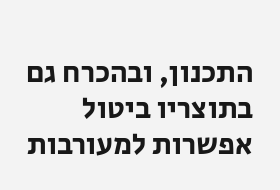התכנון, ובהכרח גם בתוצריו ביטול אפשרות למעורבות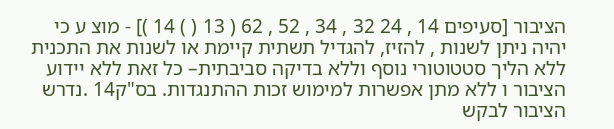הציבור [סעיפים 14 , 24 32 , 34 , 52 , 62 ( 13 ( ) 14 )] - מוצ ע כי יהיה ניתן לשנות , להזיז, להגדיל תשתית קיימת או לשנות את התכנית ללא הליך סטטוטורי נוסף וללא בדיקה סביבתית– כל זאת ללא יידוע הציבור ו ללא מתן אפשרות למימוש זכות ההתנגדות. בס"ק14 .נדרש הציבור לבקש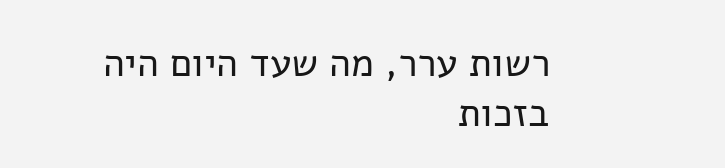רשות ערר, מה שעד היום היה בזכות